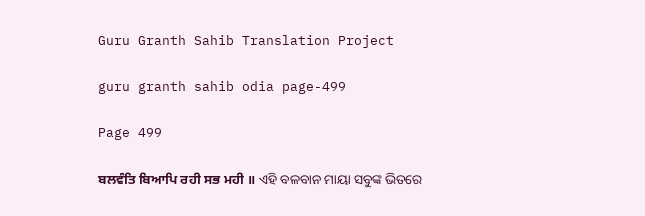Guru Granth Sahib Translation Project

guru granth sahib odia page-499

Page 499

ਬਲਵੰਤਿ ਬਿਆਪਿ ਰਹੀ ਸਭ ਮਹੀ ॥ ଏହି ବଳବାନ ମାୟା ସବୁଙ୍କ ଭିତରେ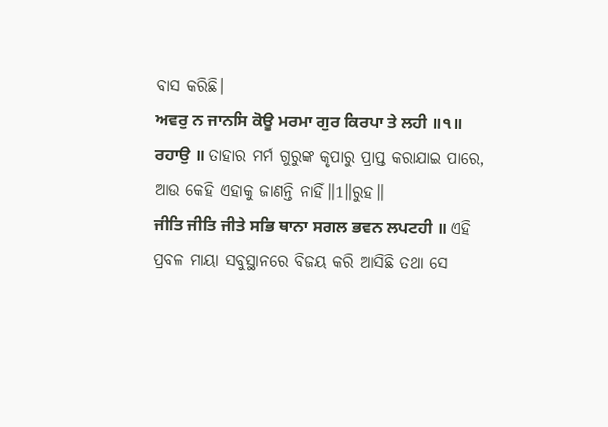ବାସ କରିଛି।
ਅਵਰੁ ਨ ਜਾਨਸਿ ਕੋਊ ਮਰਮਾ ਗੁਰ ਕਿਰਪਾ ਤੇ ਲਹੀ ॥੧॥ ਰਹਾਉ ॥ ତାହାର ମର୍ମ ଗୁରୁଙ୍କ କୃପାରୁ ପ୍ରାପ୍ତ କରାଯାଇ ପାରେ, ଆଉ କେହି ଏହାକୁ ଜାଣନ୍ତି ନାହିଁ॥1॥ରୁହ॥
ਜੀਤਿ ਜੀਤਿ ਜੀਤੇ ਸਭਿ ਥਾਨਾ ਸਗਲ ਭਵਨ ਲਪਟਹੀ ॥ ଏହି ପ୍ରବଳ ମାୟା ସବୁସ୍ଥାନରେ ବିଜୟ କରି ଆସିଛି ତଥା ସେ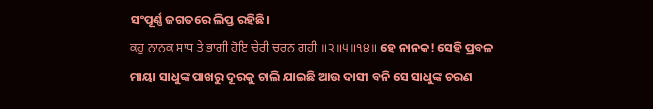ସଂପୂର୍ଣ୍ଣ ଜଗତରେ ଲିପ୍ତ ରହିଛି।
ਕਹੁ ਨਾਨਕ ਸਾਧ ਤੇ ਭਾਗੀ ਹੋਇ ਚੇਰੀ ਚਰਨ ਗਹੀ ॥੨॥੫॥੧੪॥ ହେ ନାନକ! ସେହି ପ୍ରବଳ ମାୟା ସାଧୁଙ୍କ ପାଖରୁ ଦୂରକୁ ଚାଲି ଯାଇଛି ଆଉ ଦାସୀ ବନି ସେ ସାଧୁଙ୍କ ଚରଣ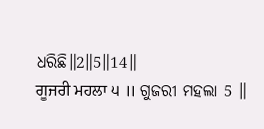ଧରିଛି॥2॥5॥14॥
ਗੂਜਰੀ ਮਹਲਾ ੫ ॥ ଗୁଜରୀ ମହଲା 5 ॥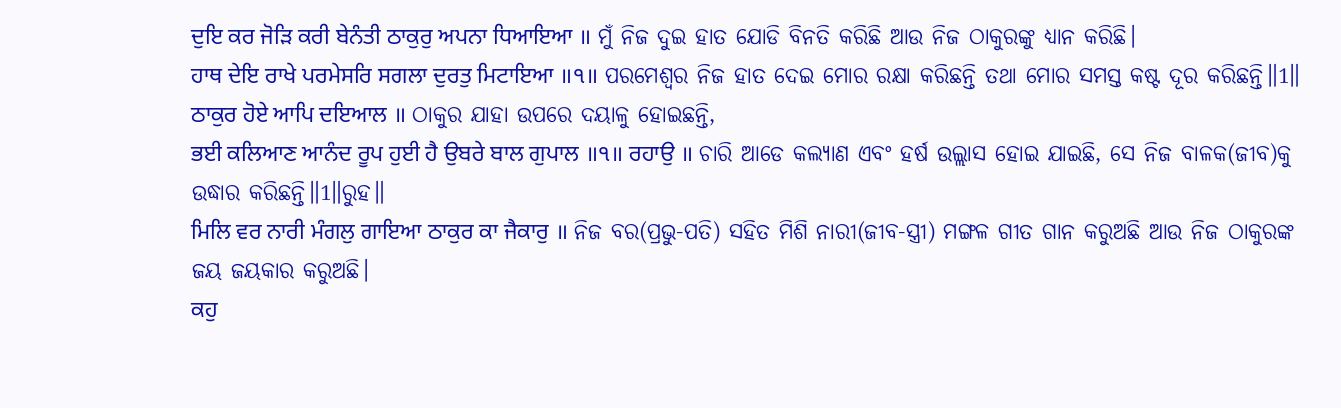ਦੁਇ ਕਰ ਜੋੜਿ ਕਰੀ ਬੇਨੰਤੀ ਠਾਕੁਰੁ ਅਪਨਾ ਧਿਆਇਆ ॥ ମୁଁ ନିଜ ଦୁଇ ହାତ ଯୋଡି ବିନତି କରିଛି ଆଉ ନିଜ ଠାକୁରଙ୍କୁ ଧ୍ୟାନ କରିଛି।
ਹਾਥ ਦੇਇ ਰਾਖੇ ਪਰਮੇਸਰਿ ਸਗਲਾ ਦੁਰਤੁ ਮਿਟਾਇਆ ॥੧॥ ପରମେଶ୍ଵର ନିଜ ହାତ ଦେଇ ମୋର ରକ୍ଷା କରିଛନ୍ତି ତଥା ମୋର ସମସ୍ତ କଷ୍ଟ ଦୂର କରିଛନ୍ତି॥1॥
ਠਾਕੁਰ ਹੋਏ ਆਪਿ ਦਇਆਲ ॥ ଠାକୁର ଯାହା ଉପରେ ଦୟାଳୁ ହୋଇଛନ୍ତି,
ਭਈ ਕਲਿਆਣ ਆਨੰਦ ਰੂਪ ਹੁਈ ਹੈ ਉਬਰੇ ਬਾਲ ਗੁਪਾਲ ॥੧॥ ਰਹਾਉ ॥ ଚାରି ଆଡେ କଲ୍ୟାଣ ଏବଂ ହର୍ଷ ଉଲ୍ଲାସ ହୋଇ ଯାଇଛି, ସେ ନିଜ ବାଳକ(ଜୀବ)କୁ ଉଦ୍ଧାର କରିଛନ୍ତି॥1॥ରୁହ॥
ਮਿਲਿ ਵਰ ਨਾਰੀ ਮੰਗਲੁ ਗਾਇਆ ਠਾਕੁਰ ਕਾ ਜੈਕਾਰੁ ॥ ନିଜ ବର(ପ୍ରଭୁ-ପତି) ସହିତ ମିଶି ନାରୀ(ଜୀବ-ସ୍ତ୍ରୀ) ମଙ୍ଗଳ ଗୀତ ଗାନ କରୁଅଛି ଆଉ ନିଜ ଠାକୁରଙ୍କ ଜୟ ଜୟକାର କରୁଅଛି।
ਕਹੁ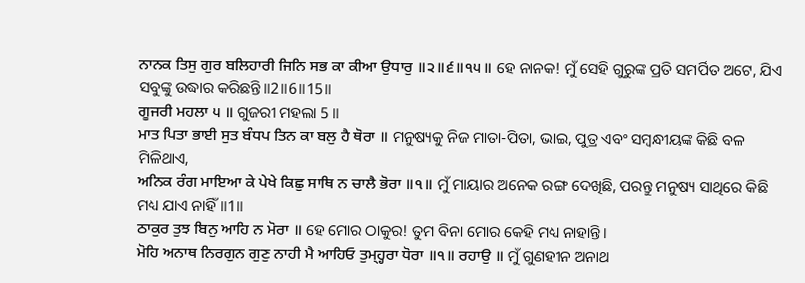ਨਾਨਕ ਤਿਸੁ ਗੁਰ ਬਲਿਹਾਰੀ ਜਿਨਿ ਸਭ ਕਾ ਕੀਆ ਉਧਾਰੁ ॥੨॥੬॥੧੫॥ ହେ ନାନକ! ମୁଁ ସେହି ଗୁରୁଙ୍କ ପ୍ରତି ସମର୍ପିତ ଅଟେ, ଯିଏ ସବୁଙ୍କୁ ଉଦ୍ଧାର କରିଛନ୍ତି॥2॥6॥15॥
ਗੂਜਰੀ ਮਹਲਾ ੫ ॥ ଗୁଜରୀ ମହଲା 5 ॥
ਮਾਤ ਪਿਤਾ ਭਾਈ ਸੁਤ ਬੰਧਪ ਤਿਨ ਕਾ ਬਲੁ ਹੈ ਥੋਰਾ ॥ ମନୁଷ୍ୟକୁ ନିଜ ମାତା-ପିତା, ଭାଇ, ପୁତ୍ର ଏବଂ ସମ୍ବନ୍ଧୀୟଙ୍କ କିଛି ବଳ ମିଳିଥାଏ,
ਅਨਿਕ ਰੰਗ ਮਾਇਆ ਕੇ ਪੇਖੇ ਕਿਛੁ ਸਾਥਿ ਨ ਚਾਲੈ ਭੋਰਾ ॥੧॥ ମୁଁ ମାୟାର ଅନେକ ରଙ୍ଗ ଦେଖିଛି, ପରନ୍ତୁ ମନୁଷ୍ୟ ସାଥିରେ କିଛି ମଧ୍ୟ ଯାଏ ନାହିଁ॥1॥
ਠਾਕੁਰ ਤੁਝ ਬਿਨੁ ਆਹਿ ਨ ਮੋਰਾ ॥ ହେ ମୋର ଠାକୁର! ତୁମ ବିନା ମୋର କେହି ମଧ୍ୟ ନାହାନ୍ତି।
ਮੋਹਿ ਅਨਾਥ ਨਿਰਗੁਨ ਗੁਣੁ ਨਾਹੀ ਮੈ ਆਹਿਓ ਤੁਮ੍ਹ੍ਹਰਾ ਧੋਰਾ ॥੧॥ ਰਹਾਉ ॥ ମୁଁ ଗୁଣହୀନ ଅନାଥ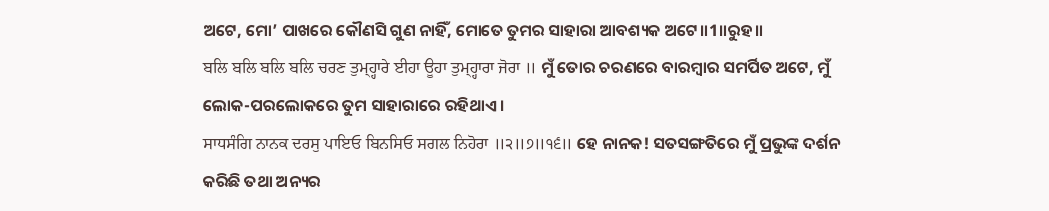ଅଟେ, ମୋ’ ପାଖରେ କୌଣସି ଗୁଣ ନାହିଁ, ମୋତେ ତୁମର ସାହାରା ଆବଶ୍ୟକ ଅଟେ॥1॥ରୁହ॥
ਬਲਿ ਬਲਿ ਬਲਿ ਬਲਿ ਚਰਣ ਤੁਮ੍ਹ੍ਹਾਰੇ ਈਹਾ ਊਹਾ ਤੁਮ੍ਹ੍ਹਾਰਾ ਜੋਰਾ ॥ ମୁଁ ତୋର ଚରଣରେ ବାରମ୍ବାର ସମର୍ପିତ ଅଟେ, ମୁଁ ଲୋକ-ପରଲୋକରେ ତୁମ ସାହାରାରେ ରହିଥାଏ।
ਸਾਧਸੰਗਿ ਨਾਨਕ ਦਰਸੁ ਪਾਇਓ ਬਿਨਸਿਓ ਸਗਲ ਨਿਹੋਰਾ ॥੨॥੭॥੧੬॥ ହେ ନାନକ! ସତସଙ୍ଗତିରେ ମୁଁ ପ୍ରଭୁଙ୍କ ଦର୍ଶନ କରିଛି ତଥା ଅନ୍ୟର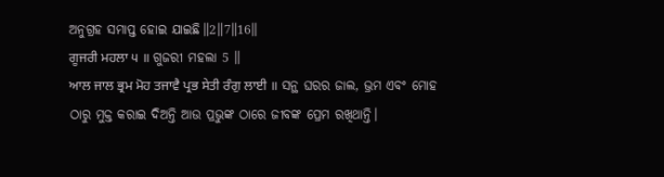ଅନୁଗ୍ରହ ସମାପ୍ତ ହୋଇ ଯାଇଛି॥2॥7॥16॥
ਗੂਜਰੀ ਮਹਲਾ ੫ ॥ ଗୁଜରୀ ମହଲା 5 ॥
ਆਲ ਜਾਲ ਭ੍ਰਮ ਮੋਹ ਤਜਾਵੈ ਪ੍ਰਭ ਸੇਤੀ ਰੰਗੁ ਲਾਈ ॥ ସନ୍ଥ ଘରର ଜାଲ, ଭ୍ରମ ଏବଂ ମୋହ ଠାରୁ ମୁକ୍ତ କରାଇ ଦିଅନ୍ତି ଆଉ ପ୍ରଭୁଙ୍କ ଠାରେ ଜୀବଙ୍କ ପ୍ରେମ ରଖିଥାନ୍ତି।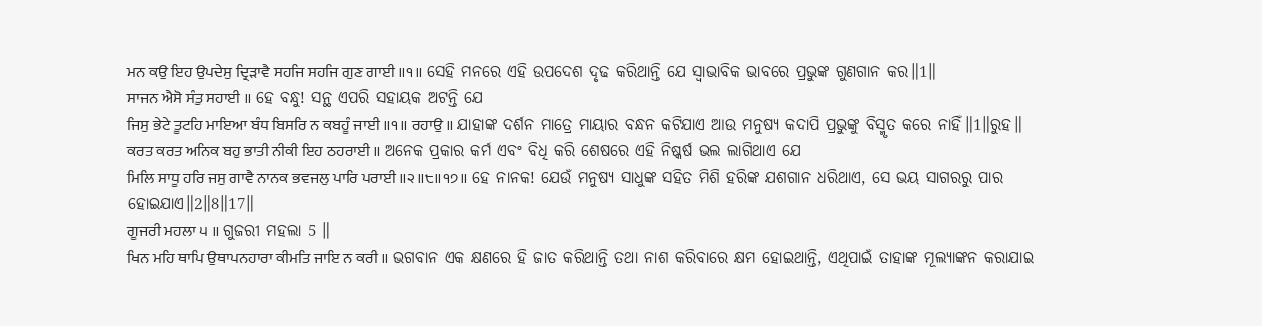ਮਨ ਕਉ ਇਹ ਉਪਦੇਸੁ ਦ੍ਰਿੜਾਵੈ ਸਹਜਿ ਸਹਜਿ ਗੁਣ ਗਾਈ ॥੧॥ ସେହି ମନରେ ଏହି ଉପଦେଶ ଦୃଢ କରିଥାନ୍ତି ଯେ ସ୍ଵାଭାବିକ ଭାବରେ ପ୍ରଭୁଙ୍କ ଗୁଣଗାନ କର॥1॥
ਸਾਜਨ ਐਸੋ ਸੰਤੁ ਸਹਾਈ ॥ ହେ ବନ୍ଧୁ! ସନ୍ଥ ଏପରି ସହାୟକ ଅଟନ୍ତି ଯେ
ਜਿਸੁ ਭੇਟੇ ਤੂਟਹਿ ਮਾਇਆ ਬੰਧ ਬਿਸਰਿ ਨ ਕਬਹੂੰ ਜਾਈ ॥੧॥ ਰਹਾਉ ॥ ଯାହାଙ୍କ ଦର୍ଶନ ମାତ୍ରେ ମାୟାର ବନ୍ଧନ କଟିଯାଏ ଆଉ ମନୁଷ୍ୟ କଦାପି ପ୍ରଭୁଙ୍କୁ ବିସ୍ମୃତ କରେ ନାହିଁ॥1॥ରୁହ॥
ਕਰਤ ਕਰਤ ਅਨਿਕ ਬਹੁ ਭਾਤੀ ਨੀਕੀ ਇਹ ਠਹਰਾਈ ॥ ଅନେକ ପ୍ରକାର କର୍ମ ଏବଂ ବିଧି କରି ଶେଷରେ ଏହି ନିଷ୍କର୍ଷ ଭଲ ଲାଗିଥାଏ ଯେ
ਮਿਲਿ ਸਾਧੂ ਹਰਿ ਜਸੁ ਗਾਵੈ ਨਾਨਕ ਭਵਜਲੁ ਪਾਰਿ ਪਰਾਈ ॥੨॥੮॥੧੭॥ ହେ ନାନକ! ଯେଉଁ ମନୁଷ୍ୟ ସାଧୁଙ୍କ ସହିତ ମିଶି ହରିଙ୍କ ଯଶଗାନ ଧରିଥାଏ, ସେ ଭୟ ସାଗରରୁ ପାର ହୋଇଯାଏ॥2॥8॥17॥
ਗੂਜਰੀ ਮਹਲਾ ੫ ॥ ଗୁଜରୀ ମହଲା 5 ॥
ਖਿਨ ਮਹਿ ਥਾਪਿ ਉਥਾਪਨਹਾਰਾ ਕੀਮਤਿ ਜਾਇ ਨ ਕਰੀ ॥ ଭଗବାନ ଏକ କ୍ଷଣରେ ହି ଜାତ କରିଥାନ୍ତି ତଥା ନାଶ କରିବାରେ କ୍ଷମ ହୋଇଥାନ୍ତି, ଏଥିପାଇଁ ତାହାଙ୍କ ମୂଲ୍ୟାଙ୍କନ କରାଯାଇ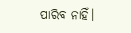ପାରିବ ନାହିଁ।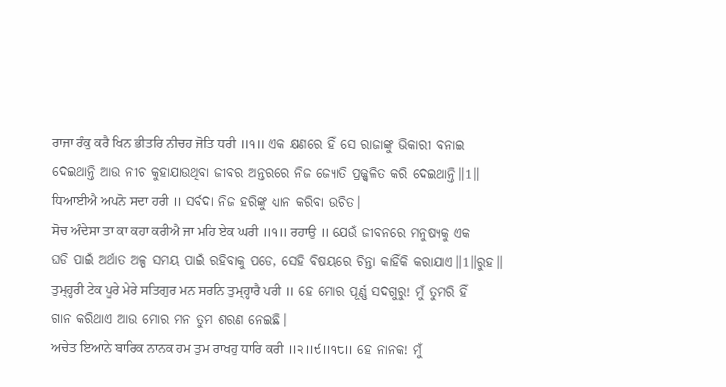ਰਾਜਾ ਰੰਕੁ ਕਰੈ ਖਿਨ ਭੀਤਰਿ ਨੀਚਹ ਜੋਤਿ ਧਰੀ ॥੧॥ ଏକ କ୍ଷଣରେ ହିଁ ସେ ରାଜାଙ୍କୁ ଭିକାରୀ ବନାଇ ଦେଇଥାନ୍ତି ଆଉ ନୀଚ କୁହାଯାଉଥିବା ଜୀବର ଅନ୍ତରରେ ନିଜ ଜ୍ୟୋତି ପ୍ରଜ୍ଜ୍ଵଳିତ କରି ଦେଇଥାନ୍ତି॥1॥
ਧਿਆਈਐ ਅਪਨੋ ਸਦਾ ਹਰੀ ॥ ସର୍ବଦା ନିଜ ହରିଙ୍କୁ ଧ୍ୟାନ କରିବା ଉଚିତ।
ਸੋਚ ਅੰਦੇਸਾ ਤਾ ਕਾ ਕਹਾ ਕਰੀਐ ਜਾ ਮਹਿ ਏਕ ਘਰੀ ॥੧॥ ਰਹਾਉ ॥ ଯେଉଁ ଜୀବନରେ ମନୁଷ୍ୟକୁ ଏକ ଘଡି ପାଇଁ ଅର୍ଥାତ ଅଳ୍ପ ସମୟ ପାଇଁ ରହିବାକୁ ପଡେ, ସେହି ବିଷୟରେ ଚିନ୍ତା କାହିଁକି କରାଯାଏ॥1॥ରୁହ॥
ਤੁਮ੍ਹ੍ਹਰੀ ਟੇਕ ਪੂਰੇ ਮੇਰੇ ਸਤਿਗੁਰ ਮਨ ਸਰਨਿ ਤੁਮ੍ਹ੍ਹਾਰੈ ਪਰੀ ॥ ହେ ମୋର ପୂର୍ଣ୍ଣ ସଦଗୁରୁ! ମୁଁ ତୁମରି ହିଁ ଗାନ କରିଥାଏ ଆଉ ମୋର ମନ ତୁମ ଶରଣ ନେଇଛି।
ਅਚੇਤ ਇਆਨੇ ਬਾਰਿਕ ਨਾਨਕ ਹਮ ਤੁਮ ਰਾਖਹੁ ਧਾਰਿ ਕਰੀ ॥੨॥੯॥੧੮॥ ହେ ନାନକ! ମୁଁ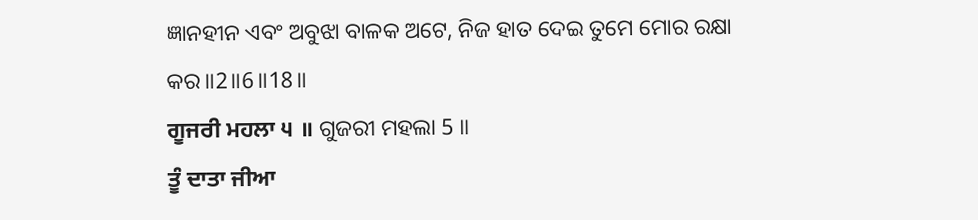ଜ୍ଞାନହୀନ ଏବଂ ଅବୁଝା ବାଳକ ଅଟେ, ନିଜ ହାତ ଦେଇ ତୁମେ ମୋର ରକ୍ଷା କର॥2॥6॥18॥
ਗੂਜਰੀ ਮਹਲਾ ੫ ॥ ଗୁଜରୀ ମହଲା 5 ॥
ਤੂੰ ਦਾਤਾ ਜੀਆ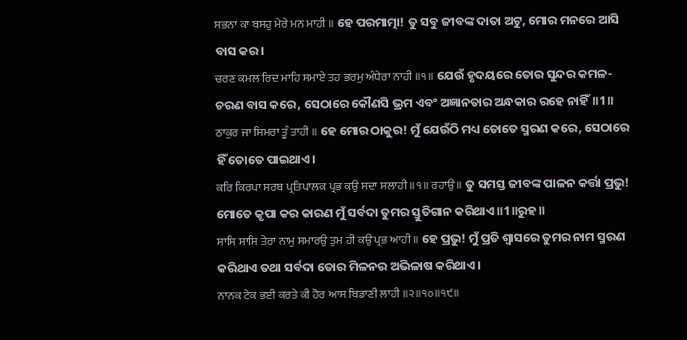ਸਭਨਾ ਕਾ ਬਸਹੁ ਮੇਰੇ ਮਨ ਮਾਹੀ ॥ ହେ ପରମାତ୍ମା! ତୁ ସବୁ ଜୀବଙ୍କ ଦାତା ଅଟୁ, ମୋର ମନରେ ଆସି ବାସ କର।
ਚਰਣ ਕਮਲ ਰਿਦ ਮਾਹਿ ਸਮਾਏ ਤਹ ਭਰਮੁ ਅੰਧੇਰਾ ਨਾਹੀ ॥੧॥ ଯେଉଁ ହୃଦୟରେ ତୋର ସୁନ୍ଦର କମଳ-ଚରଣ ବାସ କରେ, ସେଠାରେ କୌଣସି ଭ୍ରମ ଏବଂ ଅଜ୍ଞାନତାର ଅନ୍ଧକାର ରହେ ନାହିଁ॥1॥
ਠਾਕੁਰ ਜਾ ਸਿਮਰਾ ਤੂੰ ਤਾਹੀ ॥ ହେ ମୋର ଠାକୁର! ମୁଁ ଯେଉଁଠି ମଧ୍ୟ ତୋତେ ସ୍ମରଣ କରେ, ସେଠାରେ ହିଁ ତୋତେ ପାଇଥାଏ।
ਕਰਿ ਕਿਰਪਾ ਸਰਬ ਪ੍ਰਤਿਪਾਲਕ ਪ੍ਰਭ ਕਉ ਸਦਾ ਸਲਾਹੀ ॥੧॥ ਰਹਾਉ ॥ ତୁ ସମସ୍ତ ଜୀବଙ୍କ ପାଳନ କର୍ତ୍ତା ପ୍ରଭୁ! ମୋତେ କୃପା କର କାରଣ ମୁଁ ସର୍ବଦା ତୁମର ସ୍ତୁତିଗାନ କରିଥାଏ॥1॥ରୁହ॥
ਸਾਸਿ ਸਾਸਿ ਤੇਰਾ ਨਾਮੁ ਸਮਾਰਉ ਤੁਮ ਹੀ ਕਉ ਪ੍ਰਭ ਆਹੀ ॥ ହେ ପ୍ରଭୁ! ମୁଁ ପ୍ରତି ଶ୍ଵାସରେ ତୁମର ନାମ ସ୍ମରଣ କରିଥାଏ ତଥା ସର୍ବଦା ତୋର ମିଳନର ଅଭିଳାଷ କରିଥାଏ।
ਨਾਨਕ ਟੇਕ ਭਈ ਕਰਤੇ ਕੀ ਹੋਰ ਆਸ ਬਿਡਾਣੀ ਲਾਹੀ ॥੨॥੧੦॥੧੯॥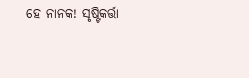ହେ ନାନକ! ସୃଷ୍ଟିକର୍ତ୍ତା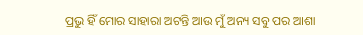ପ୍ରଭୁ ହିଁ ମୋର ସାହାରା ଅଟନ୍ତି ଆଉ ମୁଁ ଅନ୍ୟ ସବୁ ପର ଆଶା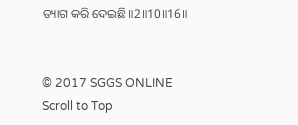ତ୍ୟାଗ କରି ଦେଇଛି॥2॥10॥16॥


© 2017 SGGS ONLINE
Scroll to Top